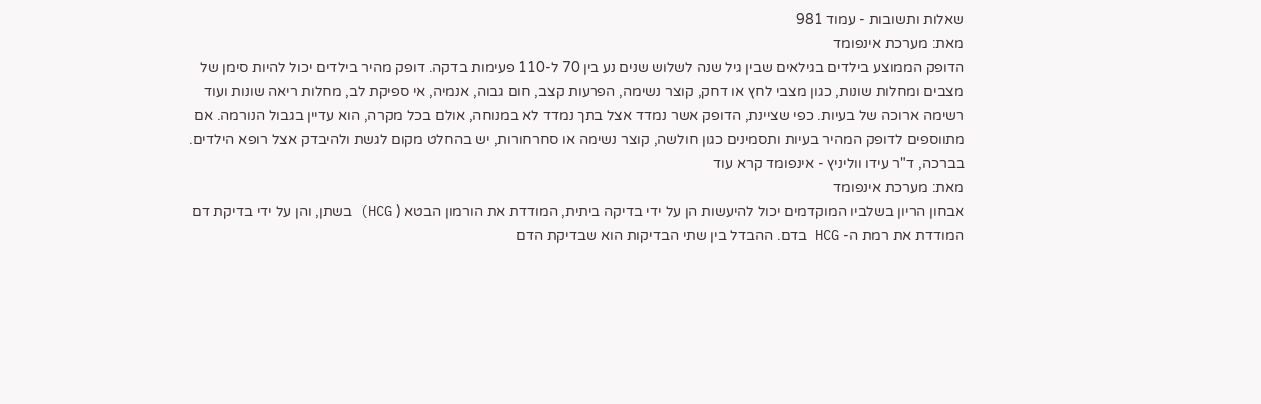שאלות ותשובות - עמוד 981
מאת: מערכת אינפומד
הדופק הממוצע בילדים בגילאים שבין גיל שנה לשלוש שנים נע בין 70 ל-110 פעימות בדקה. דופק מהיר בילדים יכול להיות סימן של מצבים ומחלות שונות, כגון מצבי לחץ או דחק, קוצר נשימה, הפרעות קצב, חום גבוה, אנמיה, אי ספיקת לב, מחלות ריאה שונות ועוד רשימה ארוכה של בעיות. כפי שציינת, הדופק אשר נמדד אצל בתך נמדד לא במנוחה, אולם בכל מקרה, הוא עדיין בגבול הנורמה. אם מתווספים לדופק המהיר בעיות ותסמינים כגון חולשה, קוצר נשימה או סחרחורות, יש בהחלט מקום לגשת ולהיבדק אצל רופא הילדים. בברכה, ד"ר עידו ווליניץ - אינפומד קרא עוד
מאת: מערכת אינפומד
אבחון הריון בשלביו המוקדמים יכול להיעשות הן על ידי בדיקה ביתית, המודדת את הורמון הבטא ( HCG) בשתן, והן על ידי בדיקת דם המודדת את רמת ה- HCG בדם. ההבדל בין שתי הבדיקות הוא שבדיקת הדם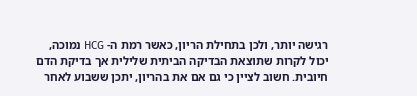רגישה יותר, ולכן בתחילת הריון, כאשר רמת ה- HCG נמוכה, יכול לקרות שתוצאת הבדיקה הביתית שלילית אך בדיקת הדם חיובית. חשוב לציין כי גם אם את בהריון, יתכן ששבוע לאחר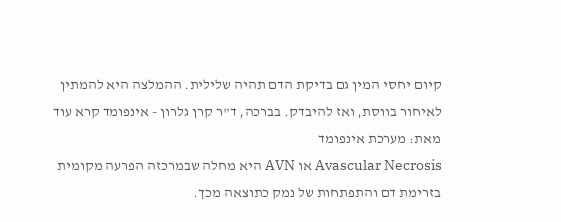קיום יחסי המין גם בדיקת הדם תהיה שלילית. ההמלצה היא להמתין לאיחור בווסת, ואז להיבדק. בברכה, ד"ר קרן גלרון - אינפומד קרא עוד
מאת: מערכת אינפומד
Avascular Necrosis או AVN היא מחלה שבמרכזה הפרעה מקומית בזרימת דם והתפתחות של נמק כתוצאה מכך.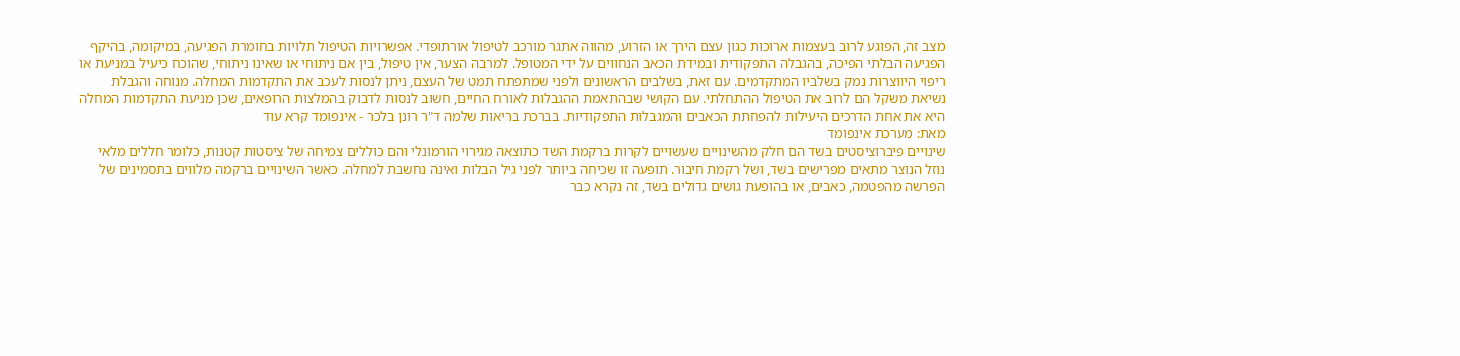מצב זה, הפוגע לרוב בעצמות ארוכות כגון עצם הירך או הזרוע, מהווה אתגר מורכב לטיפול אורתופדי. אפשרויות הטיפול תלויות בחומרת הפגיעה, במיקומה, בהיקף הפגיעה הבלתי הפיכה, בהגבלה התפקודית ובמידת הכאב הנחווים על ידי המטופל. למרבה הצער, אין טיפול, בין אם ניתוחי או שאינו ניתוחי, שהוכח כיעיל במניעת או ריפוי היווצרות נמק בשלביו המתקדמים. עם זאת, בשלבים הראשונים ולפני שמתפתח תמט של העצם, ניתן לנסות לעכב את התקדמות המחלה. מנוחה והגבלת נשיאת משקל הם לרוב את הטיפול ההתחלתי. עם הקושי שבהתאמת ההגבלות לאורח החיים, חשוב לנסות לדבוק בהמלצות הרופאים, שכן מניעת התקדמות המחלה היא את אחת הדרכים היעילות להפחתת הכאבים והמגבלות התפקודיות. בברכת בריאות שלמה ד"ר רונן בלכר - אינפומד קרא עוד
מאת: מערכת אינפומד
שינויים פיברוציסטים בשד הם חלק מהשינויים שעשויים לקרות ברקמת השד כתוצאה מגירוי הורמונלי והם כוללים צמיחה של ציסטות קטנות, כלומר חללים מלאי נוזל הנוצר מתאים מפרישים בשד, ושל רקמת חיבור. תופעה זו שכיחה ביותר לפני גיל הבלות ואינה נחשבת למחלה. כאשר השינויים ברקמה מלווים בתסמינים של הפרשה מהפטמה, כאבים, או בהופעת גושים גדולים בשד, זה נקרא כבר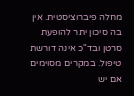מחלה פיברוציסטית. אין בה סיכון יתר להופעת סרטן ובד"כ אינה דורשת טיפול. במקרים מסוימים אם יש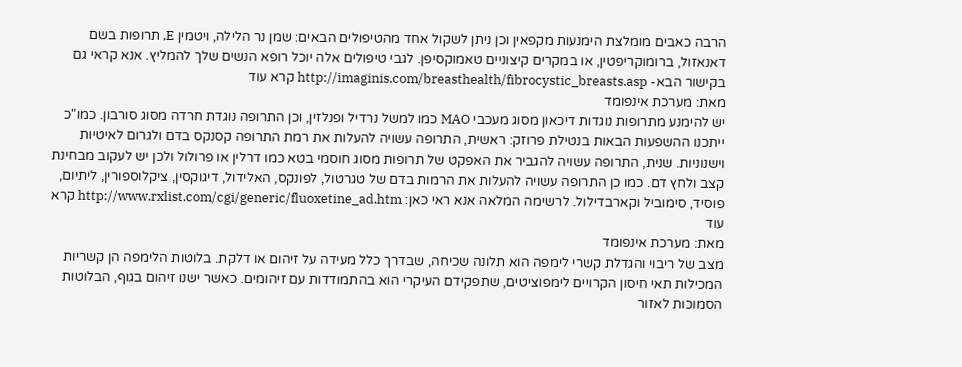הרבה כאבים מומלצת הימנעות מקפאין וכן ניתן לשקול אחד מהטיפולים הבאים: שמן נר הלילה, ויטמין E, תרופות בשם דאנאזול, ברומוקריפטין, או במקרים קיצוניים טאמוקסיפן. לגבי טיפולים אלה יוכל רופא הנשים שלך להמליץ. אנא קראי גם בקישור הבא- http://imaginis.com/breasthealth/fibrocystic_breasts.asp קרא עוד
מאת: מערכת אינפומד
יש להימנע מתרופות נוגדות דיכאון מסוג מעכבי MAO כמו למשל נרדיל ופנלזין, וכן התרופה נוגדת חרדה מסוג סורבון. כמו"כ ייתכנו ההשפעות הבאות בנטילת פרוזק: ראשית, התרופה עשויה להעלות את רמת התרופה קסנקס בדם ולגרום לאיטיות וישנוניות. שנית, התרופה עשויה להגביר את האפקט של תרופות מסוג חוסמי בטא כמו דרלין או פרולול ולכן יש לעקוב מבחינת קצב ולחץ דם. כמו כן התרופה עשויה להעלות את הרמות בדם של טגרטול, לפונקס, האלידול, דיגוקסין, ציקלוספורין, ליתיום, פוסיד, סימוביל וקארבדילול. לרשימה המלאה אנא ראי כאן: http://www.rxlist.com/cgi/generic/fluoxetine_ad.htm קרא עוד
מאת: מערכת אינפומד
מצב של ריבוי והגדלת קשרי לימפה הוא תלונה שכיחה, שבדרך כלל מעידה על זיהום או דלקת. בלוטות הלימפה הן קשריות המכילות תאי חיסון הקרויים לימפוציטים, שתפקידם העיקרי הוא בהתמודדות עם זיהומים. כאשר ישנו זיהום בגוף, הבלוטות הסמוכות לאזור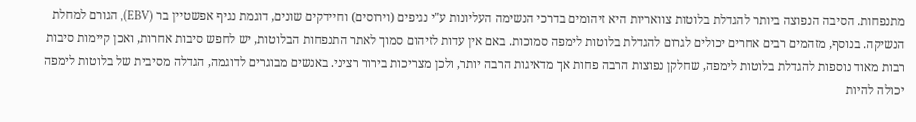מתנפחות. הסיבה הנפוצה ביותר להגדלת בלוטות צוואריות היא זיהומים בדרכי הנשימה העליונות ע"י נגיפים (וירוסים) וחיידקים שונים, דוגמת נגיף אפשטיין בר (EBV), הגורם למחלת הנשיקה. בנוסף, מזהמים רבים אחרים יכולים לגרום להגדלת בלוטות לימפה סמוכות. באם אין עדות לזיהום סמוך לאתר התנפחות הבלוטות, יש לחפש סיבות אחרות, ואכן קיימות סיבות רבות מאוד נוספות להגדלת בלוטות לימפה, שחלקן נפוצות הרבה פחות אך מדאיגות הרבה יותר, ולכן מצריכות בירור רציני. באנשים מבוגרים לדוגמה, הגדלה מסיבית של בלוטות לימפה יכולה להיות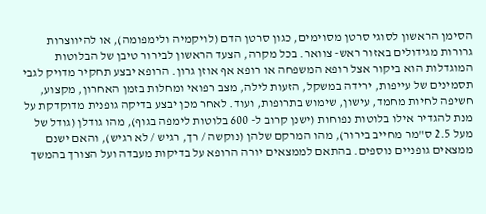הסימן הראשון לסוגי סרטן מסוימים, כגון סרטן הדם (לויקמיה ולימפומה), או להיווצרות גרורות מגידולים באזור ראש- צוואר. בכל מקרה, הצעד הראשון לבירור טיבן של הבלוטות המוגדלות הוא ביקור אצל רופא המשפחה או רופא אף אוזן גרון. הרופא יבצע תחקיר מדויק לגבי תסמינים של עייפות, ירידה במשקל, הזעות לילה, מצב רפואי ומחלות בזמן האחרון, מקצוע, חשיפה לחיות מחמד, עישון, שימוש בתרופות, ועוד. לאחר מכן יבצע בדיקה גופנית מדוקדקת על מנת להגדיר אילו בלוטות נפוחות (ישנן קרוב ל- 600 בלוטות לימפה בגוף), מהו גודלן (גודל של מעל 2.5 ס"מר מחייב בירור), מהו המרקם שלהן (נוקשה / רך, רגיש / לא רגיש), והאם ישנם ממצאים גופניים נוספים. בהתאם לממצאים יורה הרופא על בדיקות מעבדה ועל הצורך בהמשך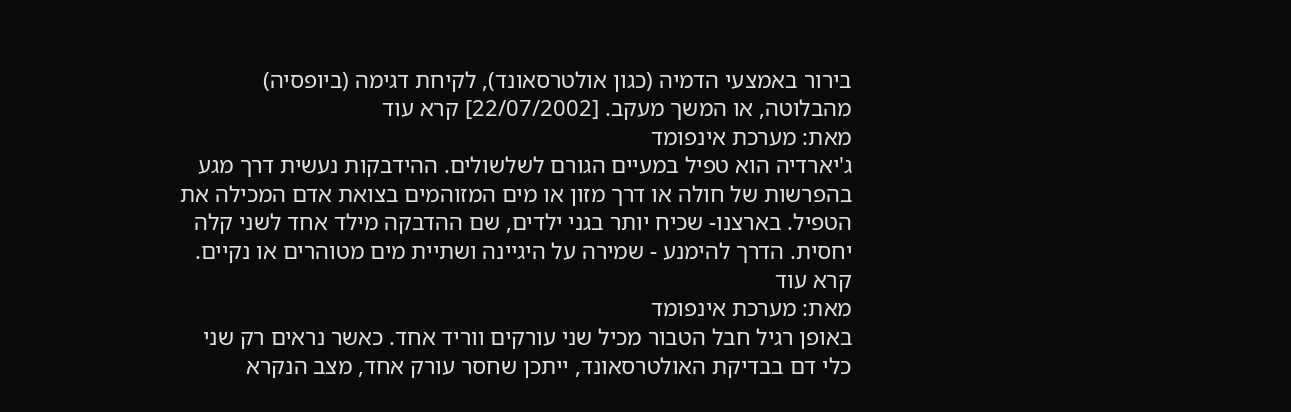בירור באמצעי הדמיה (כגון אולטרסאונד), לקיחת דגימה (ביופסיה) מהבלוטה, או המשך מעקב. [22/07/2002] קרא עוד
מאת: מערכת אינפומד
ג'יארדיה הוא טפיל במעיים הגורם לשלשולים. ההידבקות נעשית דרך מגע בהפרשות של חולה או דרך מזון או מים המזוהמים בצואת אדם המכילה את הטפיל. בארצנו- שכיח יותר בגני ילדים, שם ההדבקה מילד אחד לשני קלה יחסית. הדרך להימנע - שמירה על היגיינה ושתיית מים מטוהרים או נקיים. קרא עוד
מאת: מערכת אינפומד
באופן רגיל חבל הטבור מכיל שני עורקים ווריד אחד. כאשר נראים רק שני כלי דם בבדיקת האולטרסאונד, ייתכן שחסר עורק אחד, מצב הנקרא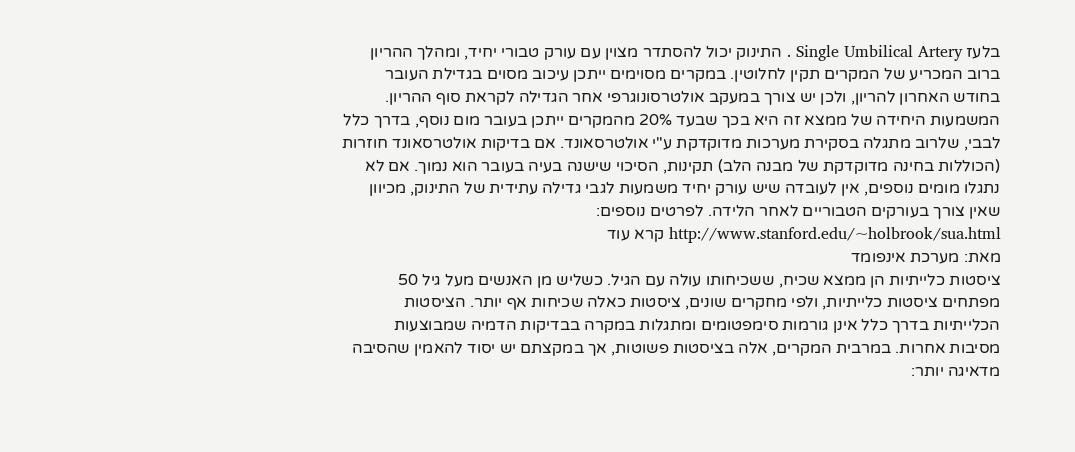בלעז Single Umbilical Artery . התינוק יכול להסתדר מצוין עם עורק טבורי יחיד, ומהלך ההריון ברוב המכריע של המקרים תקין לחלוטין. במקרים מסוימים ייתכן עיכוב מסוים בגדילת העובר בחודש האחרון להריון, ולכן יש צורך במעקב אולטרסונוגרפי אחר הגדילה לקראת סוף ההריון. המשמעות היחידה של ממצא זה היא בכך שבעד 20% מהמקרים ייתכן בעובר מום נוסף, בדרך כלל לבבי, שלרוב מתגלה בסקירת מערכות מדוקדקת ע"י אולטרסאונד. אם בדיקות אולטרסאונד חוזרות (הכוללות בחינה מדוקדקת של מבנה הלב) תקינות, הסיכוי שישנה בעיה בעובר הוא נמוך. אם לא נתגלו מומים נוספים, אין לעובדה שיש עורק יחיד משמעות לגבי גדילה עתידית של התינוק, מכיוון שאין צורך בעורקים הטבוריים לאחר הלידה. לפרטים נוספים: http://www.stanford.edu/~holbrook/sua.html קרא עוד
מאת: מערכת אינפומד
ציסטות כלייתיות הן ממצא שכיח, ששכיחותו עולה עם הגיל. כשליש מן האנשים מעל גיל 50 מפתחים ציסטות כלייתיות, ולפי מחקרים שונים, ציסטות כאלה שכיחות אף יותר. הציסטות הכלייתיות בדרך כלל אינן גורמות סימפטומים ומתגלות במקרה בבדיקות הדמיה שמבוצעות מסיבות אחרות. במרבית המקרים, אלה בציסטות פשוטות, אך במקצתם יש יסוד להאמין שהסיבה מדאיגה יותר: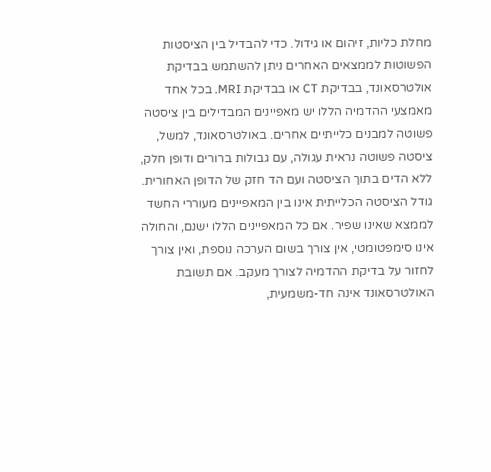מחלת כליות, זיהום או גידול. כדי להבדיל בין הציסטות הפשוטות לממצאים האחרים ניתן להשתמש בבדיקת אולטרסאונד, בבדיקת CT או בבדיקת MRI. בכל אחד מאמצעי ההדמיה הללו יש מאפיינים המבדילים בין ציסטה פשוטה למבנים כלייתיים אחרים. באולטרסאונד, למשל, ציסטה פשוטה נראית עגולה, עם גבולות ברורים ודופן חלק, ללא הדים בתוך הציסטה ועם הד חזק של הדופן האחורית. גודל הציסטה הכלייתית אינו בין המאפיינים מעוררי החשד לממצא שאינו שפיר. אם כל המאפיינים הללו ישנם, והחולה אינו סימפטומטי, אין צורך בשום הערכה נוספת, ואין צורך לחזור על בדיקת ההדמיה לצורך מעקב. אם תשובת האולטרסאונד אינה חד-משמעית,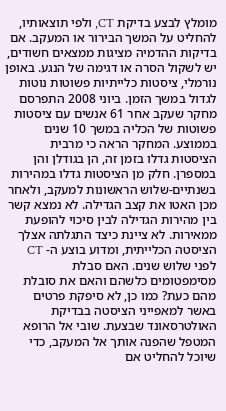מומלץ לבצע בדיקת CT, ולפי תוצאותיו, להחליט על המשך הבירור או המעקב. אם בדיקות ההדמיה מציגות ממצאים חשודים, יש לשקול הסרה או דגימה של הנגע. באופן נורמלי, ציסטות כלייתיות פשוטות נוטות לגדול במשך הזמן. ביוני 2008 התפרסם מחקר שעקב אחר 61 אנשים עם ציסטות פשוטות של הכליה במשך 10 שנים בממוצע. המחקר הראה כי מרבית הציסטות גדלו בזמן זה, הן בגודלן והן במספרן. חלק מן הציסטות גדלו במהירות בשנתיים-שלוש הראשונות למעקב, ולאחר מכן האטו את קצב הגדילה. לא נמצא קשר בין מהירות הגדילה לבין סיכוי להופעת ממאירות. לא ציינת כיצד התגלתה אצלך הציסטה הכלייתית, ומדוע בוצע ה- CT לפני שלוש שנים. האם סבלת מסימפטומים כלשהם והאם את סובלת מהם כעת? כמו כן, לא סיפקת פרטים באשר למאפייני הציסטה בבדיקת האולטרסאונד שבצעת. שובי אל הרופא המטפל שהפנה אותך אל המעקב, כדי שיוכל להחליט אם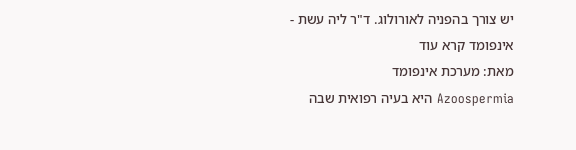יש צורך בהפניה לאורולוג. ד"ר ליה עשת - אינפומד קרא עוד
מאת: מערכת אינפומד
Azoospermia היא בעיה רפואית שבה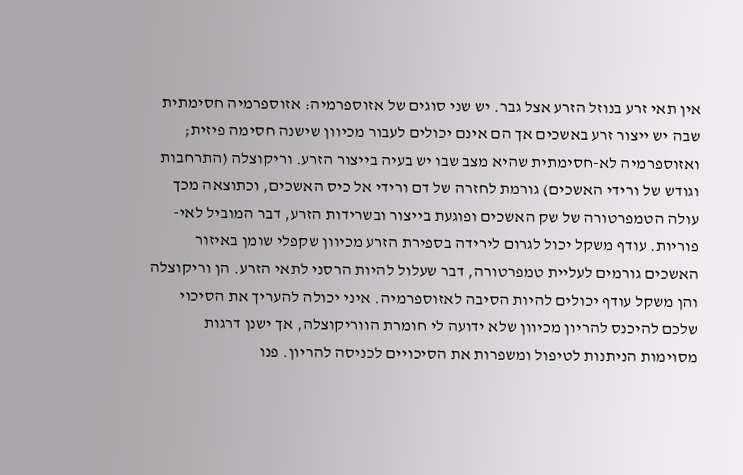אין תאי זרע בנוזל הזרע אצל גבר. יש שני סוגים של אזוספרמיה: אזוספרמיה חסימתית שבה יש ייצור זרע באשכים אך הם אינם יכולים לעבור מכיוון שישנה חסימה פיזית; ואזוספרמיה לא-חסימתית שהיא מצב שבו יש בעיה בייצור הזרע. וריקוצלה (התרחבות וגודש של ורידי האשכים) גורמת לחזרה של דם ורידי אל כיס האשכים, וכתוצאה מכך עולה הטמפרטורה של שק האשכים ופוגעת בייצור ובשרידות הזרע, דבר המוביל לאי-פוריות. עודף משקל יכול לגרום לירידה בספירת הזרע מכיוון שקפלי שומן באיזור האשכים גורמים לעליית טמפרטורה, דבר שעלול להיות הרסני לתאי הזרע. הן וריקוצלה והן משקל עודף יכולים להיות הסיבה לאזוספרמיה. איני יכולה להעריך את הסיכוי שלכם להיכנס להריון מכיוון שלא ידועה לי חומרת הווריקוצלה, אך ישנן דרגות מסוימות הניתנות לטיפול ומשפרות את הסיכויים לכניסה להריון. פנו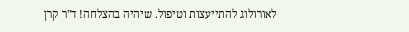לאורולוג להתייעצות וטיפול. שיהיה בהצלחה! ד"ר קרן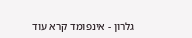גלרון - אינפומד קרא עוד